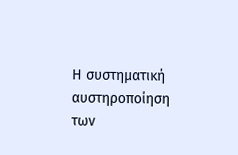Η συστηματική αυστηροποίηση των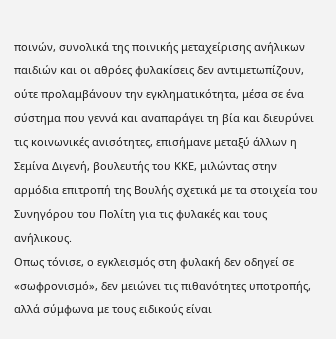ποινών, συνολικά της ποινικής μεταχείρισης ανήλικων παιδιών και οι αθρόες φυλακίσεις δεν αντιμετωπίζουν, ούτε προλαμβάνουν την εγκληματικότητα, μέσα σε ένα σύστημα που γεννά και αναπαράγει τη βία και διευρύνει τις κοινωνικές ανισότητες, επισήμανε μεταξύ άλλων η Σεμίνα Διγενή, βουλευτής του ΚΚΕ, μιλώντας στην αρμόδια επιτροπή της Βουλής σχετικά με τα στοιχεία του Συνηγόρου του Πολίτη για τις φυλακές και τους ανήλικους.
Οπως τόνισε, ο εγκλεισμός στη φυλακή δεν οδηγεί σε «σωφρονισμό», δεν μειώνει τις πιθανότητες υποτροπής, αλλά σύμφωνα με τους ειδικούς είναι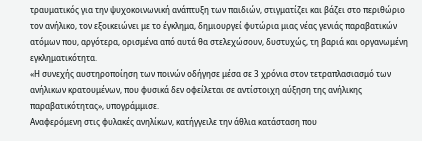τραυματικός για την ψυχοκοινωνική ανάπτυξη των παιδιών, στιγματίζει και βάζει στο περιθώριο τον ανήλικο, τον εξοικειώνει με το έγκλημα, δημιουργεί φυτώρια μιας νέας γενιάς παραβατικών ατόμων που, αργότερα, ορισμένα από αυτά θα στελεχώσουν, δυστυχώς, τη βαριά και οργανωμένη εγκληματικότητα.
«Η συνεχής αυστηροποίηση των ποινών οδήγησε μέσα σε 3 χρόνια στον τετραπλασιασμό των ανήλικων κρατουμένων, που φυσικά δεν οφείλεται σε αντίστοιχη αύξηση της ανήλικης παραβατικότητας», υπογράμμισε.
Αναφερόμενη στις φυλακές ανηλίκων, κατήγγειλε την άθλια κατάσταση που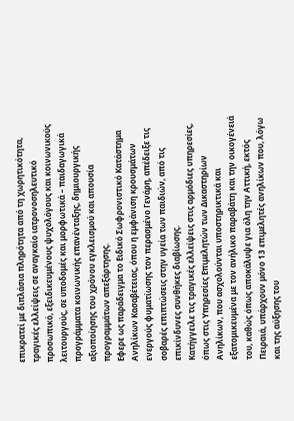επικρατεί με διπλάσια πληρότητα από τη χωρητικότητα, τραγικές ελλείψεις σε αναγκαίο ιατρονοσηλευτικό προσωπικό, εξειδικευμένους ψυχολόγους και κοινωνικούς λειτουργούς, σε υποδομές και μορφωτικά – παιδαγωγικά προγράμματα κοινωνικής επανένταξης, δημιουργικής αξιοποίησης του χρόνου εγκλεισμού και απουσία προγραμμάτων απεξάρτησης.
Εφερε ως παράδειγμα το Ειδικό Σωφρονιστικό Κατάστημα Ανηλίκων Κασαβέτειας, όπου η εμφάνιση κρουσμάτων ενεργούς φυματίωσης τον περασμένο Γενάρη, απέδειξε τις σοβαρές επιπτώσεις στην υγεία των παιδιών, από τις επικίνδυνες συνθήκες διαβίωσης.
Κατήγγειλε τις τραγικές ελλείψεις στις αρμόδιες υπηρεσίες, όπως στις Υπηρεσίες Επιμελητών των Δικαστηρίων Ανηλίκων, που ασχολούνται υποστηρικτικά και εξατομικευμένα με τον ανήλικο παραβάτη και την οικογένειά του, καθώς όπως αποκάλυψε για όλη την Αττική, εκτός Πειραιά, υπάρχουν μόνο 13 επιμελητές ανηλίκων που, λόγω και της αύξησης του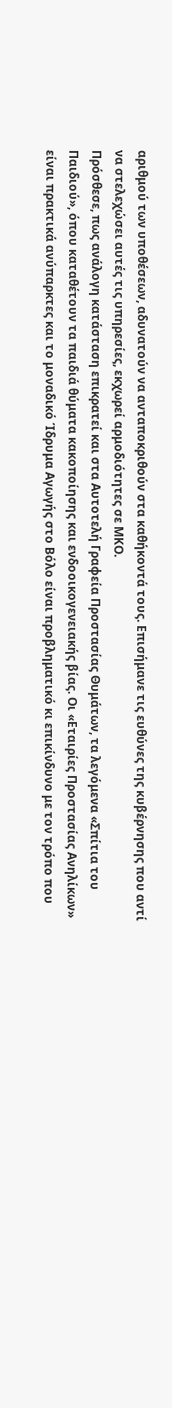αριθμού των υποθέσεων, αδυνατούν να ανταποκριθούν στα καθήκοντά τους. Επισήμανε τις ευθύνες της κυβέρνησης που αντί να στελεχώσει αυτές τις υπηρεσίες, εκχωρεί αρμοδιότητες σε ΜΚΟ.
Πρόσθεσε, πως ανάλογη κατάσταση επικρατεί και στα Αυτοτελή Γραφεία Προστασίας Θυμάτων, τα λεγόμενα «Σπίτια του Παιδιού», όπου καταθέτουν τα παιδιά θύματα κακοποίησης και ενδοοικογενειακής βίας. Οι «Εταιρίες Προστασίας Ανηλίκων» είναι πρακτικά ανύπαρκτες και το μοναδικό Ίδρυμα Αγωγής στο Βόλο είναι προβληματικό κι επικίνδυνο με τον τρόπο που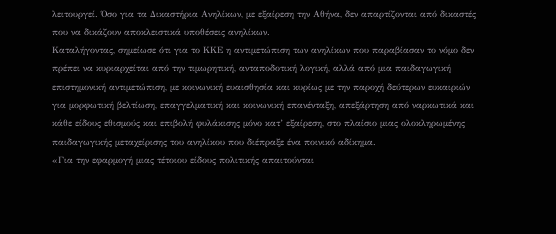λειτουργεί. Όσο για τα Δικαστήρια Ανηλίκων, με εξαίρεση την Αθήνα, δεν απαρτίζονται από δικαστές που να δικάζουν αποκλειστικά υποθέσεις ανηλίκων.
Καταλήγοντας, σημείωσε ότι για το ΚΚΕ η αντιμετώπιση των ανηλίκων που παραβίασαν το νόμο δεν πρέπει να κυριαρχείται από την τιμωρητική, ανταποδοτική λογική, αλλά από μια παιδαγωγική επιστημονική αντιμετώπιση, με κοινωνική ευαισθησία και κυρίως με την παροχή δεύτερων ευκαιριών για μορφωτική βελτίωση, επαγγελματική και κοινωνική επανένταξη, απεξάρτηση από ναρκωτικά και κάθε είδους εθισμούς και επιβολή φυλάκισης μόνο κατ’ εξαίρεση, στο πλαίσιο μιας ολοκληρωμένης παιδαγωγικής μεταχείρισης του ανηλίκου που διέπραξε ένα ποινικό αδίκημα.
«Για την εφαρμογή μιας τέτοιου είδους πολιτικής απαιτούνται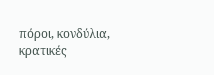πόροι, κονδύλια, κρατικές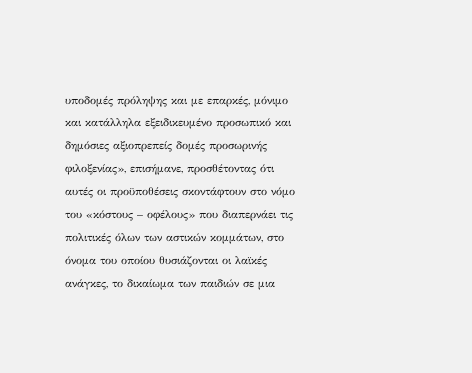υποδομές πρόληψης και με επαρκές, μόνιμο και κατάλληλα εξειδικευμένο προσωπικό και δημόσιες αξιοπρεπείς δομές προσωρινής φιλοξενίας», επισήμανε, προσθέτοντας ότι αυτές οι προϋποθέσεις σκοντάφτουν στο νόμο του «κόστους – οφέλους» που διαπερνάει τις πολιτικές όλων των αστικών κομμάτων, στο όνομα του οποίου θυσιάζονται οι λαϊκές ανάγκες, το δικαίωμα των παιδιών σε μια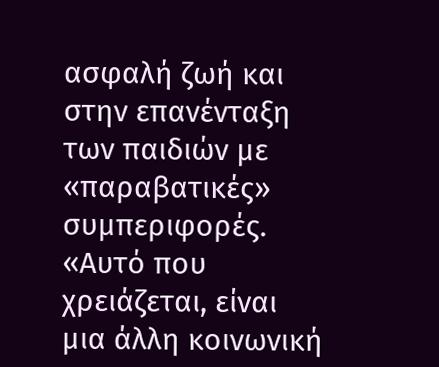ασφαλή ζωή και στην επανένταξη των παιδιών με «παραβατικές» συμπεριφορές.
«Αυτό που χρειάζεται, είναι μια άλλη κοινωνική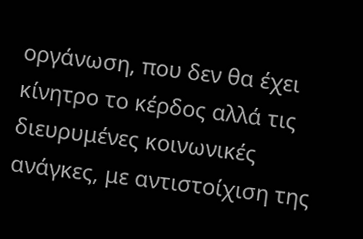οργάνωση, που δεν θα έχει κίνητρο το κέρδος αλλά τις διευρυμένες κοινωνικές ανάγκες, με αντιστοίχιση της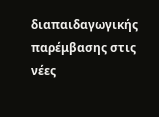διαπαιδαγωγικής παρέμβασης στις νέες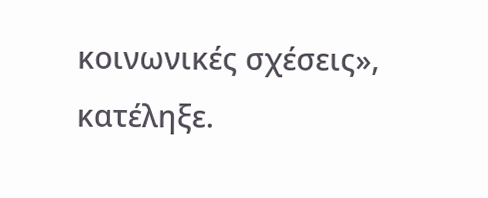κοινωνικές σχέσεις», κατέληξε.